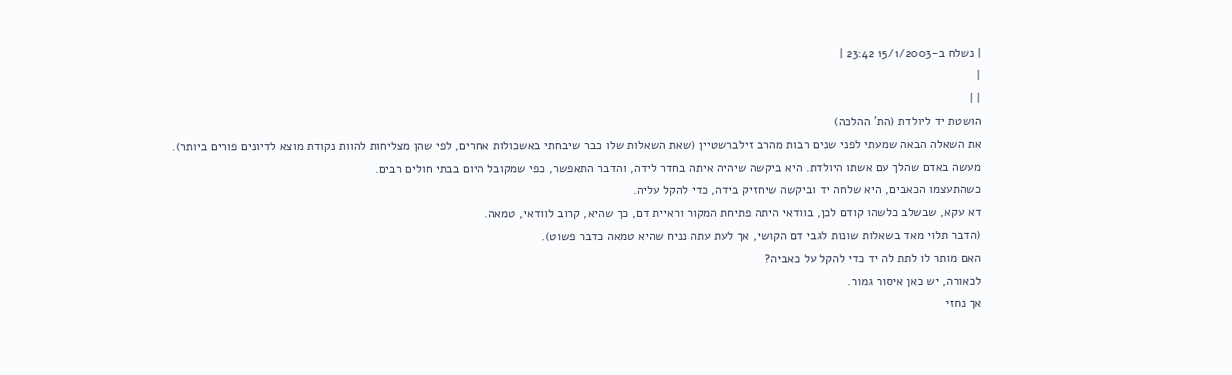| נשלח ב-15/1/2003 23:42 |
|
| |
הושטת יד ליולדת (הת' ההלכה)
את השאלה הבאה שמעתי לפני שנים רבות מהרב זילברשטיין (שאת השאלות שלו כבר שיבחתי באשכולות אחרים, לפי שהן מצליחות להוות נקודת מוצא לדיונים פורים ביותר).
מעשה באדם שהלך עם אשתו היולדת. היא ביקשה שיהיה איתה בחדר לידה, והדבר התאפשר, כפי שמקובל היום בבתי חולים רבים.
כשהתעצמו הכאבים, היא שלחה יד וביקשה שיחזיק בידה, כדי להקל עליה.
דא עקא, שבשלב כלשהו קודם לכן, בוודאי היתה פתיחת המקור וראיית דם, כך שהיא, קרוב לוודאי, טמאה.
(הדבר תלוי מאד בשאלות שונות לגבי דם הקושי, אך לעת עתה נניח שהיא טמאה כדבר פשוט).
האם מותר לו לתת לה יד כדי להקל על כאביה?
לכאורה, יש כאן איסור גמור.
אך נחזי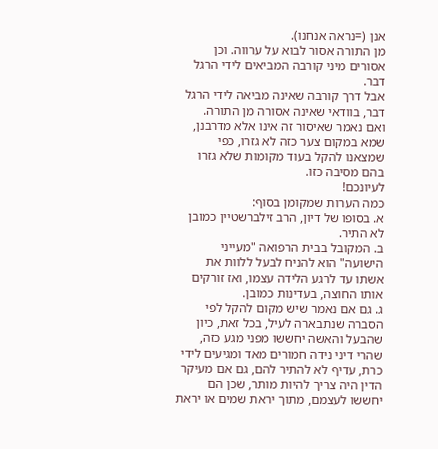אנן (=נראה אנחנו).
מן התורה אסור לבוא על ערווה. וכן אסורים מיני קורבה המביאים לידי הרגל דבר.
אבל דרך קורבה שאינה מביאה לידי הרגל דבר, בוודאי שאינה אסורה מן התורה.
ואם נאמר שאיסור זה אינו אלא מדרבנן, שמא במקום צער כזה לא גזרו, כפי שמצאנו להקל בעוד מקומות שלא גזרו בהם מסיבה כזו.
לעיונכם!
כמה הערות שמקומן בסוף:
א. בסופו של דיון, הרב זילברשטיין כמובן לא התיר.
ב. המקובל בבית הרפואה "מעייני הישועה" הוא להניח לבעל ללוות את אשתו עד לרגע הלידה עצמו, ואז זורקים אותו החוצה, בעדינות כמובן.
ג. גם אם נאמר שיש מקום להקל לפי הסברה שנתבארה לעיל, בכל זאת, כיון שהבעל והאשה יחששו מפני מגע כזה, שהרי דיני נידה חמורים מאד ומגיעים לידי כרת, עדיף לא להתיר להם, גם אם מעיקר הדין היה צריך להיות מותר, שכן הם יחששו לעצמם, מתוך יראת שמים או יראת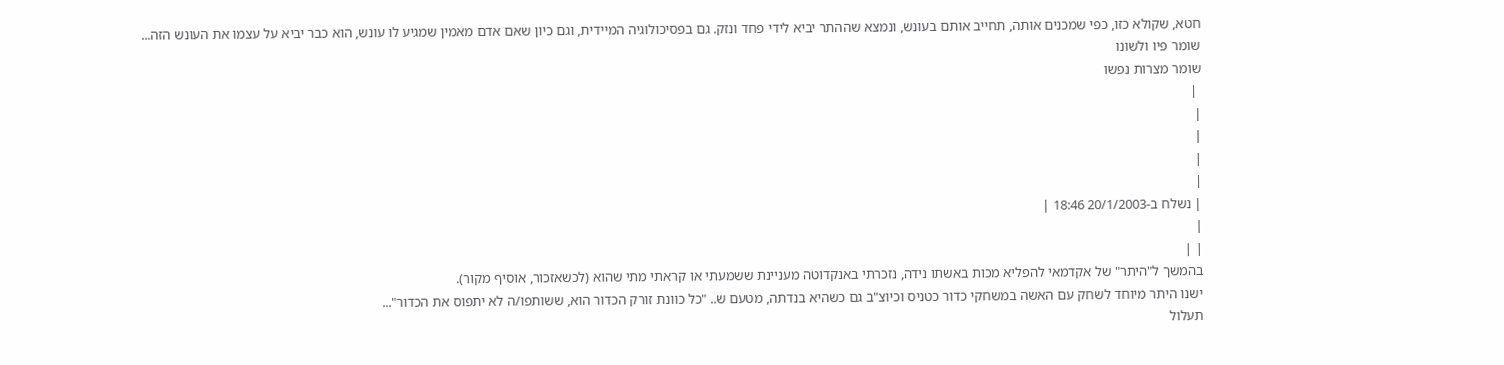חטא, שקולא כזו, כפי שמכנים אותה, תחייב אותם בעונש, ונמצא שההתר יביא לידי פחד ונזק. גם בפסיכולוגיה המיידית, וגם כיון שאם אדם מאמין שמגיע לו עונש, הוא כבר יביא על עצמו את העונש הזה...
שומר פיו ולשונו
שומר מצרות נפשו
 |
|
|
|
|
| נשלח ב-20/1/2003 18:46 |
|
| |
בהמשך ל"היתר" של אקדמאי להפליא מכות באשתו נידה, נזכרתי באנקדוטה מעניינת ששמעתי או קראתי מתי שהוא (לכשאזכור, אוסיף מקור).
ישנו היתר מיוחד לשחק עם האשה במשחקי כדור כטניס וכיוצ"ב גם כשהיא בנדתה, מטעם ש.. "כל כוונת זורק הכדור הוא, ששותפו/ה לא יתפוס את הכדור"...
תעלול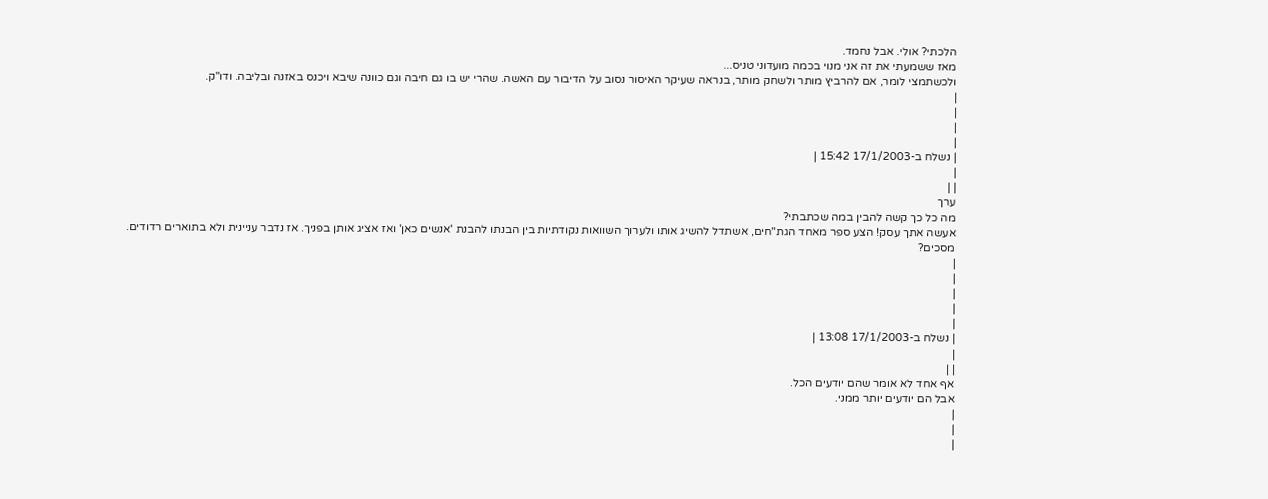הלכתי? אולי. אבל נחמד.
מאז ששמעתי את זה אני מנוי בכמה מועדוני טניס...
ולכשתמצי לומר, אם להרביץ מותר ולשחק מותר, בנראה שעיקר האיסור נסוב על הדיבור עם האשה. שהרי יש בו גם חיבה וגם כוונה שיבא ויכנס באזנה ובליבה. ודו"ק.
|
|
|
|
| נשלח ב-17/1/2003 15:42 |
|
| |
ערך
מה כל כך קשה להבין במה שכתבתי?
אעשה אתך עסק! הצע ספר מאחד הגת"חים, אשתדל להשיג אותו ולערוך השוואות נקודתיות בין הבנתו להבנת 'אנשים כאן' ואז אציג אותן בפניך. אז נדבר עניינית ולא בתוארים רדודים.
מסכים?
|
|
|
|
|
| נשלח ב-17/1/2003 13:08 |
|
| |
אף אחד לא אומר שהם יודעים הכל.
אבל הם יודעים יותר ממני.
|
|
|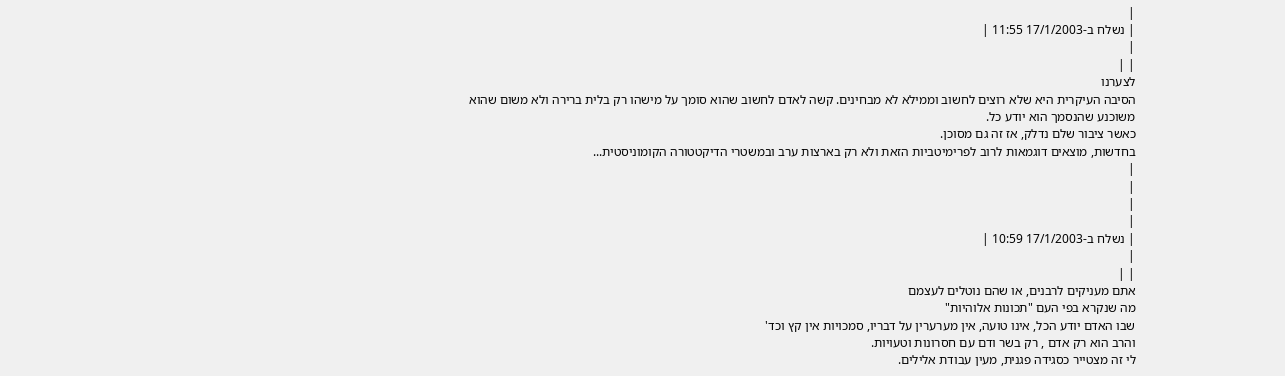|
| נשלח ב-17/1/2003 11:55 |
|
| |
לצערנו
הסיבה העיקרית היא שלא רוצים לחשוב וממילא לא מבחינים. קשה לאדם לחשוב שהוא סומך על מישהו רק בלית ברירה ולא משום שהוא משוכנע שהנסמך הוא יודע כל.
כאשר ציבור שלם נדלק, אז זה גם מסוכן.
בחדשות, מוצאים דוגמאות לרוב לפרימיטביות הזאת ולא רק בארצות ערב ובמשטרי הדיקטטורה הקומוניסטית...
|
|
|
|
| נשלח ב-17/1/2003 10:59 |
|
| |
אתם מעניקים לרבנים, או שהם נוטלים לעצמם
מה שנקרא בפי העם "תכונות אלוהיות"
שבו האדם יודע הכל, אינו טועה, אין מערערין על דבריו, סמכויות אין קץ וכד'
והרב הוא רק אדם , רק בשר ודם עם חסרונות וטעויות.
לי זה מצטייר כסגידה פגנית, מעין עבודת אלילים.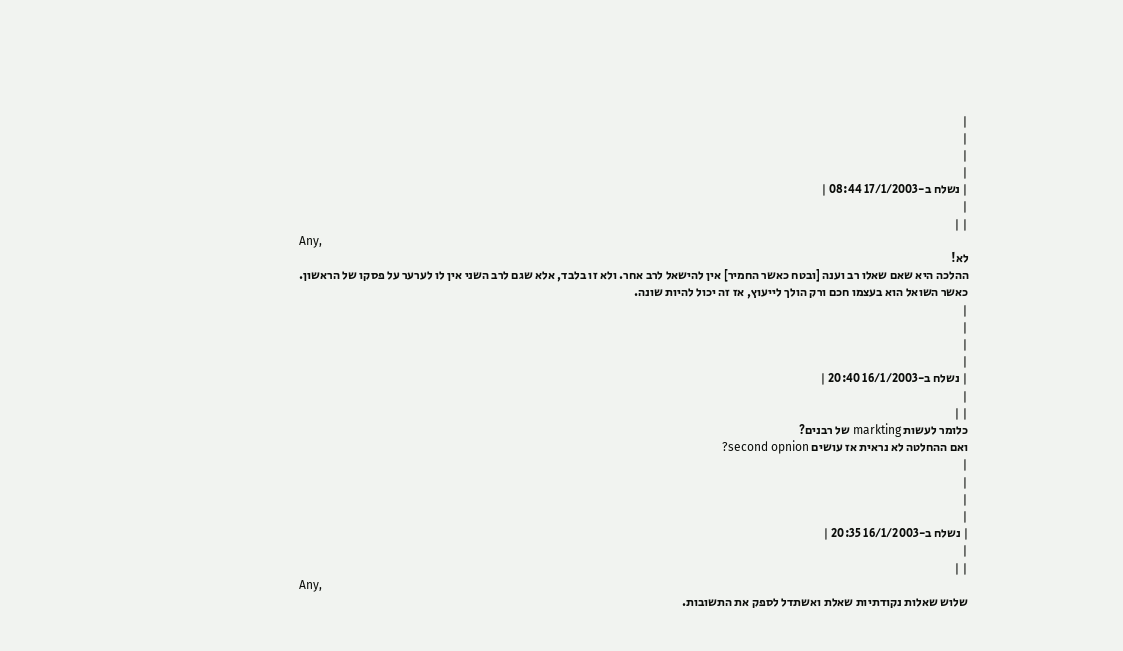|
|
|
|
| נשלח ב-17/1/2003 08:44 |
|
| |
Any,
לא!
ההלכה היא שאם שאלו רב וענה [ובטח כאשר החמיר] אין להישאל לרב אחר. ולא זו בלבד, אלא שגם לרב השני אין לו לערער על פסקו של הראשון.
כאשר השואל הוא בעצמו חכם ורק הולך לייעוץ, אז זה יכול להיות שונה.
|
|
|
|
| נשלח ב-16/1/2003 20:40 |
|
| |
כלומר לעשות markting של רבנים?
ואם ההחלטה לא נראית אז עושים second opnion?
|
|
|
|
| נשלח ב-16/1/2003 20:35 |
|
| |
Any,
שלוש שאלות נקודתיות שאלת ואשתדל לספק את התשובות.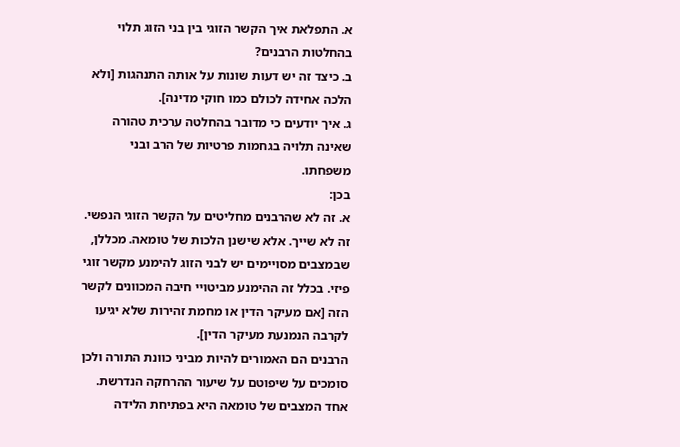א. התפלאת איך הקשר הזוגי בין בני הזוג תלוי בהחלטות הרבנים?
ב. כיצד זה יש דעות שונות על אותה התנהגות [ולא הלכה אחידה לכולם כמו חוקי מדינה].
ג. איך יודעים כי מדובר בהחלטה ערכית טהורה שאינה תלויה בגחמות פרטיות של הרב ובני משפחתו.
בכן:
א. זה לא שהרבנים מחליטים על הקשר הזוגי הנפשי. זה לא שייך. אלא שישנן הלכות של טומאה. מכללן, שבמצבים מסויימים יש לבני הזוג להימנע מקשר זוגי פיזי. בכלל זה ההימנע מביטויי חיבה המכוונים לקשר הזה [אם מעיקר הדין או מחמת זהירות שלא יגיעו לקרבה הנמנעת מעיקר הדין].
הרבנים הם האמורים להיות מביני כוונת התורה ולכן סומכים על שיפוטם על שיעור ההרחקה הנדרשת.
אחד המצבים של טומאה היא בפתיחת הלידה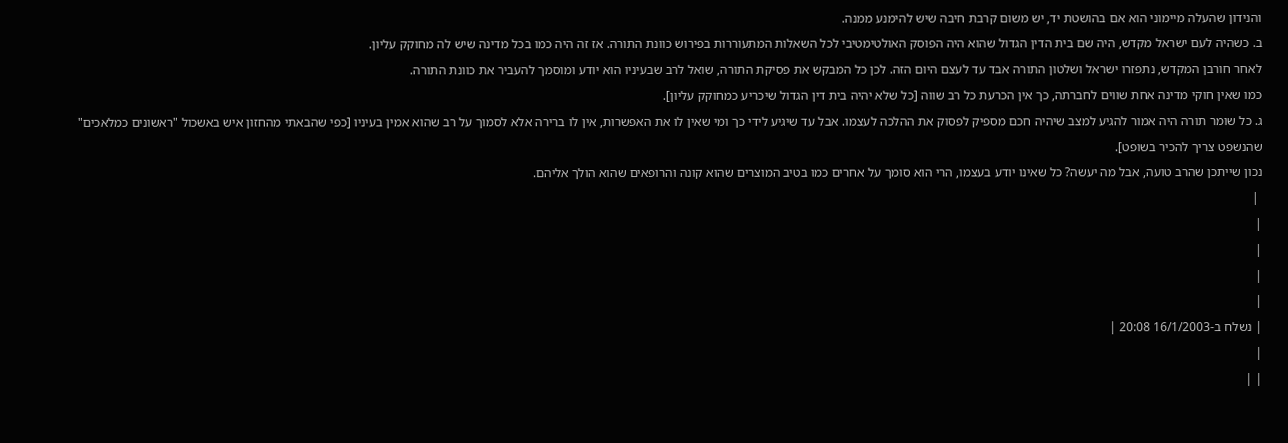והנידון שהעלה מיימוני הוא אם בהושטת יד, יש משום קרבת חיבה שיש להימנע ממנה.
ב. כשהיה לעם ישראל מקדש, היה שם בית הדין הגדול שהוא היה הפוסק האולטימטיבי לכל השאלות המתעוררות בפירוש כוונת התורה. אז זה היה כמו בכל מדינה שיש לה מחוקק עליון.
לאחר חורבן המקדש, נתפזרו ישראל ושלטון התורה אבד עד לעצם היום הזה. לכן כל המבקש את פסיקת התורה, שואל לרב שבעיניו הוא יודע ומוסמך להעביר את כוונת התורה.
כמו שאין חוקי מדינה אחת שווים לחברתה, כך אין הכרעת כל רב שווה [כל שלא יהיה בית דין הגדול שיכריע כמחוקק עליון].
ג. כל שומר תורה היה אמור להגיע למצב שיהיה חכם מספיק לפסוק את ההלכה לעצמו. אבל עד שיגיע לידי כך ומי שאין לו את האפשרות, אין לו ברירה אלא לסמוך על רב שהוא אמין בעיניו [כפי שהבאתי מהחזון איש באשכול "ראשונים כמלאכים" שהנשפט צריך להכיר בשופט].
נכון שייתכן שהרב טועה, אבל מה יעשה? כל שאינו יודע בעצמו, הרי הוא סומך על אחרים כמו בטיב המוצרים שהוא קונה והרופאים שהוא הולך אליהם.
 |
|
|
|
|
| נשלח ב-16/1/2003 20:08 |
|
| |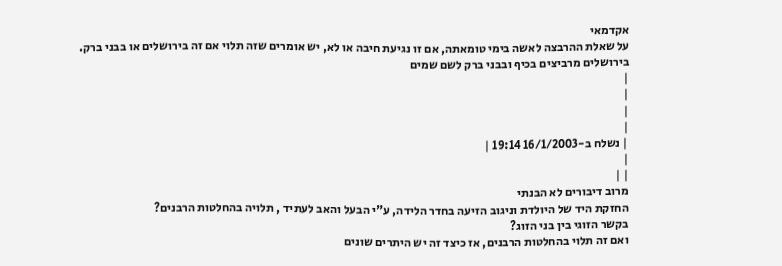אקדמאי
על שאלת ההרבצה לאשה בימי טומאתה, אם זו נגיעת חיבה או לא, יש אומרים שזה תלוי אם זה בירושלים או בבני ברק.
בירושלים מרביצים בכיף ובבני ברק לשם שמים
|
|
|
|
| נשלח ב-16/1/2003 19:14 |
|
| |
מרוב דיבורים לא הבנתי
החזקת היד של היולדת וניגוב הזיעה בחדר הלידה, ע"י הבעל והאב לעתיד , תלויה בהחלטות הרבנים?
בקשר הזוגי בין בני הזוג?
ואם זה תלוי בהחלטות הרבנים, אז כיצד זה יש היתרים שונים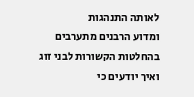לאותה התנהגות
ומדוע הרבנים מתערבים בהחלטות הקשורות לבני זוג
ואיך יודעים כי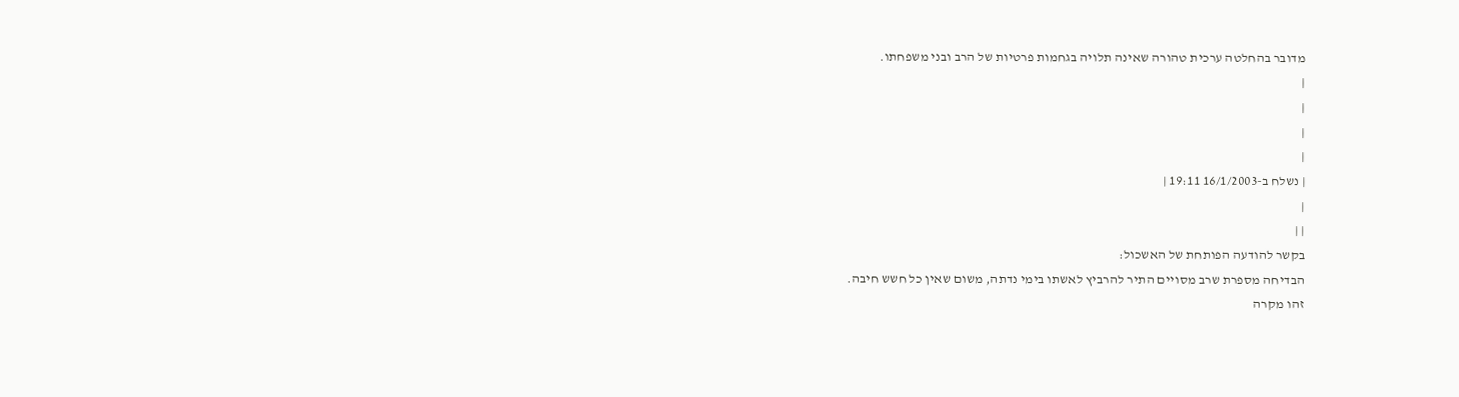מדובר בהחלטה ערכית טהורה שאינה תלויה בגחמות פרטיות של הרב ובני משפחתו.
|
|
|
|
| נשלח ב-16/1/2003 19:11 |
|
| |
בקשר להודעה הפותחת של האשכול:
הבדיחה מספרת שרב מסויים התיר להרביץ לאשתו בימי נדתה, משום שאין כל חשש חיבה.
זהו מקרה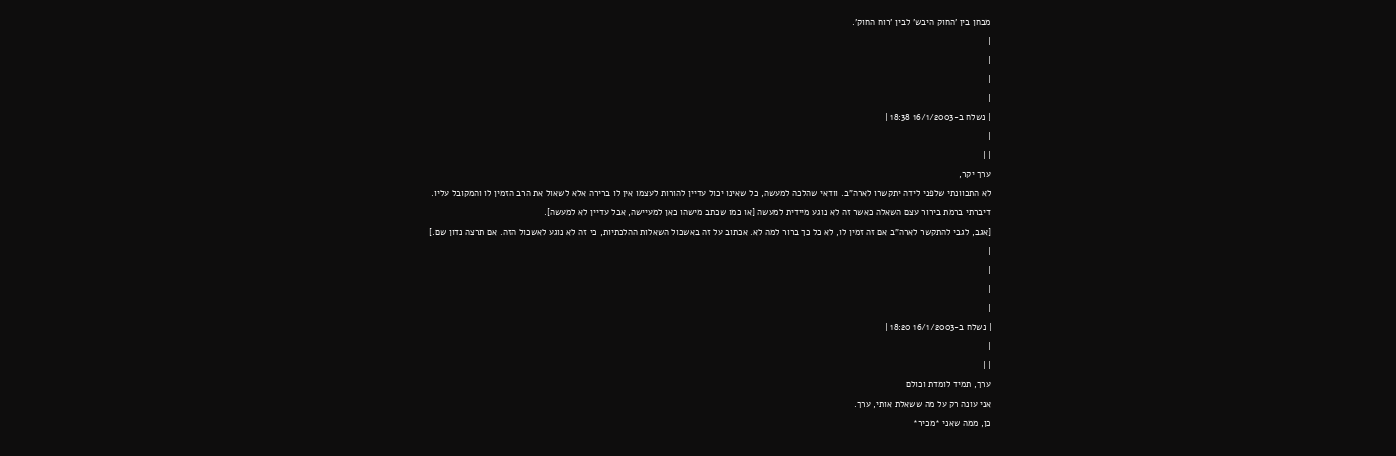מבחן בין 'החוק היבש' לבין 'רוח החוק'.
|
|
|
|
| נשלח ב-16/1/2003 18:38 |
|
| |
ערך יקר,
לא התכוונתי שלפני לידה יתקשרו לארה"ב. וודאי שהלכה למעשה, כל שאינו יכול עדיין להורות לעצמו אין לו ברירה אלא לשאול את הרב הזמין לו והמקובל עליו.
דיברתי ברמת בירור עצם השאלה כאשר זה לא נוגע מיידית למעשה [או כמו שכתב מישהו כאן למעיישה, אבל עדיין לא למעשה].
[אגב, לגבי להתקשר לארה"ב אם זה זמין לו, לא כל כך ברור למה לא. אכתוב על זה באשכול השאלות ההלכתיות, כי זה לא נוגע לאשכול הזה. אם תרצה נדון שם.]
|
|
|
|
| נשלח ב-16/1/2003 18:20 |
|
| |
ערך, תמיד לומדת וכולם
אני עונה רק על מה ששאלת אותי, ערך.
כן, ממה שאני *מכיר*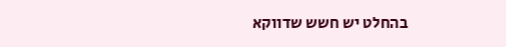בהחלט יש חשש שדווקא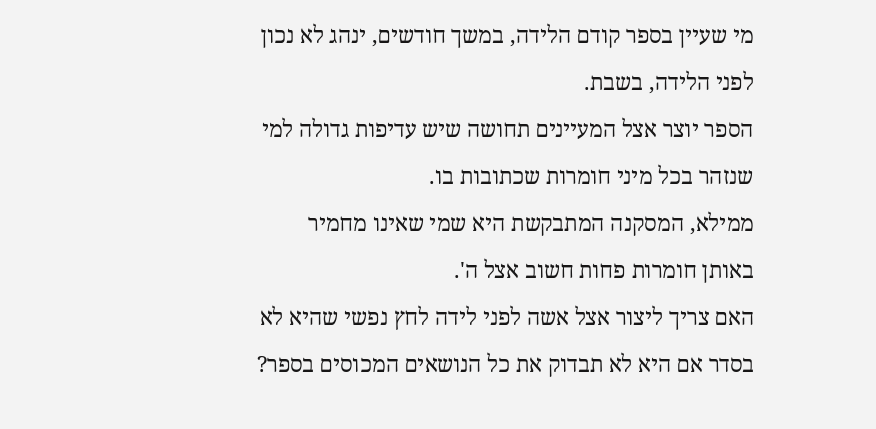מי שעיין בספר קודם הלידה, במשך חודשים, ינהג לא נכון לפני הלידה, בשבת.
הספר יוצר אצל המעיינים תחושה שיש עדיפות גדולה למי שנזהר בכל מיני חומרות שכתובות בו.
ממילא, המסקנה המתבקשת היא שמי שאינו מחמיר באותן חומרות פחות חשוב אצל ה'.
האם צריך ליצור אצל אשה לפני לידה לחץ נפשי שהיא לא בסדר אם היא לא תבדוק את כל הנושאים המכוסים בספר?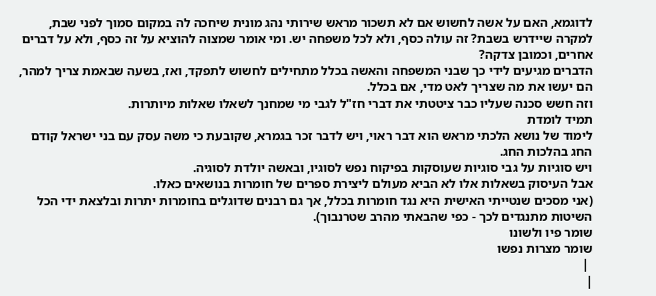לדוגמא, האם על אשה לחשוש אם לא תשכור מראש שירותי נהג מונית שיחכה לה במקום סמוך לפני שבת, למקרה שיידרש בשבת? זה עולה כסף, ולא לכל משפחה יש. ומי אומר שמצוה להוציא על זה כסף, ולא על דברים אחרים, וכמובן צדקה?
הדברים מגיעים לידי כך שבני המשפחה והאשה בכלל מתחילים לחשוש לתפקד, ואז, בשעה שבאמת צריך למהר, הם יעשו את מה שצריך לאט מדי, אם בכלל.
וזה חשש סכנה שעליו כבר ציטטתי את דברי חז"ל לגבי מי שמחנך לשאלו שאלות מיותרות.
תמיד לומדת
לימוד של נושא הלכתי מראש הוא דבר ראוי, ויש לדבר זכר בגמרא, שקובעת כי משה עסק עם בני ישראל קודם החג בהלכות החג.
ויש סוגיות על גבי סוגיות שעוסקות בפיקוח נפש לסוגיו, ובאשה יולדת לסוגיה.
אבל העיסוק בשאלות אלו לא הביא מעולם ליצירת ספרים של חומרות בנושאים כאלו.
(אני מסכים שנטייתי האישית היא נגד חומרות בכלל, אך גם רבנים שדוגלים בחומרות יתרות ובלצאת ידי הכל השיטות מתנגדים לכך - כפי שהבאתי מהרב שטרנבוך).
שומר פיו ולשונו
שומר מצרות נפשו
 |
|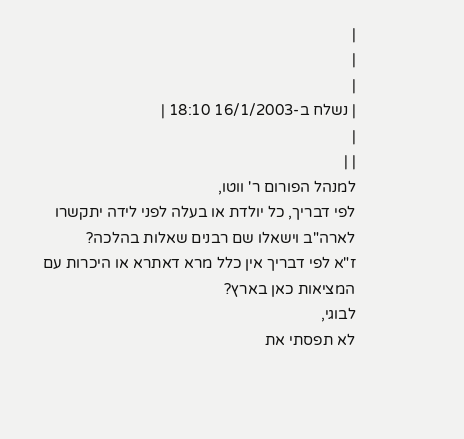|
|
|
| נשלח ב-16/1/2003 18:10 |
|
| |
למנהל הפורום ר' ווטו,
לפי דבריך, כל יולדת או בעלה לפני לידה יתקשרו לארה"ב וישאלו שם רבנים שאלות בהלכה?
ז"א לפי דבריך אין כלל מרא דאתרא או היכרות עם המציאות כאן בארץ?
לבוגי,
לא תפסתי את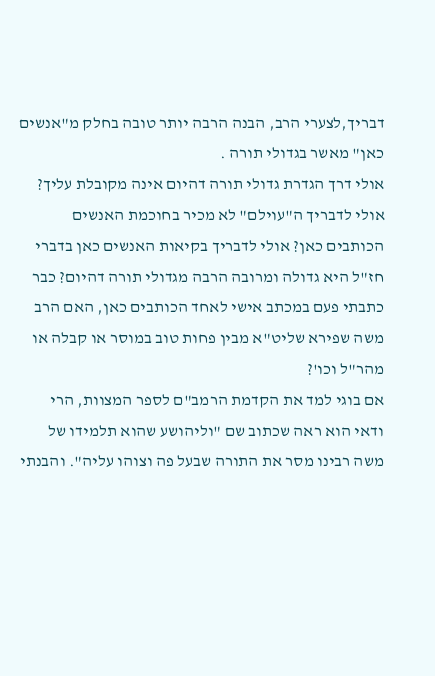דבריך,לצערי הרב, הבנה הרבה יותר טובה בחלק מ"אנשים כאן" מאשר בגדולי תורה .
אולי דרך הגדרת גדולי תורה דהיום אינה מקובלת עליך? אולי לדבריך ה"עוילם" לא מכיר בחוכמת האנשים הכותבים כאן? אולי לדבריך בקיאות האנשים כאן בדברי חז"ל היא גדולה ומרובה הרבה מגדולי תורה דהיום? כבר כתבתי פעם במכתב אישי לאחד הכותבים כאן, האם הרב משה שפירא שליט"א מבין פחות טוב במוסר או קבלה או מהר"ל וכו'?
אם בוגי למד את הקדמת הרמב"ם לספר המצוות, הרי ודאי הוא ראה שכתוב שם "וליהושע שהוא תלמידו של משה רבינו מסר את התורה שבעל פה וצוהו עליה". והבנתי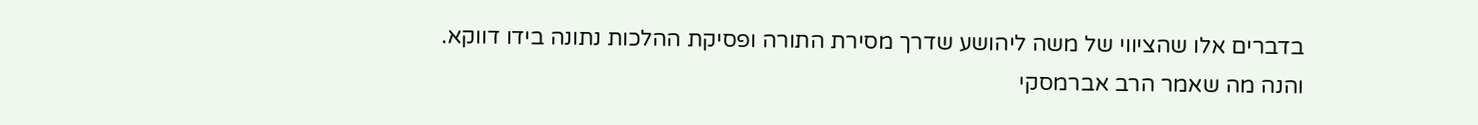בדברים אלו שהציווי של משה ליהושע שדרך מסירת התורה ופסיקת ההלכות נתונה בידו דווקא.
והנה מה שאמר הרב אברמסקי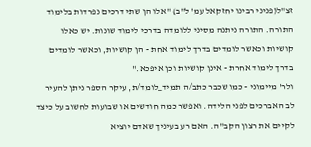זצ"ל(פניני רבינו יחזקאל עמ' ל"ב) "אלו הן שתי דרכים נפרדות בלימוד התורה. התורה ניתנה מסיני ללומדה בדרכי לימוד שונות. יש כאלו קושיות וכאשר לומדים בדרך לימוד אחת - הן קושיות, וכאשר לומדים בדרך לימוד אחרת - אינן קושיות וכן איפכא."
ולר' מיימוני - כמו שכבר כתב/ה תמיד_לומד/ת, עיקר הספר ניתן להעיר לב האברכים לפני הלידה. ואפשר כמה חודשים או שבועות לחשוב על כיצד לקיים את רצון הקב"ה. האם רע בעיניך שאדם יוציא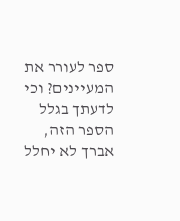ספר לעורר את המעיינים? וכי לדעתך בגלל הספר הזה, אברך לא יחלל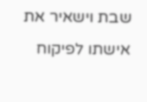שבת וישאיר את אישתו לפיקוח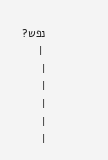נפש?
 |
|
|
|
|
|